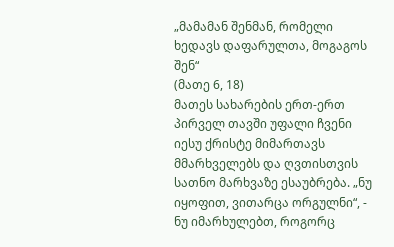„მამამან შენმან, რომელი ხედავს დაფარულთა, მოგაგოს შენ“
(მათე 6, 18)
მათეს სახარების ერთ-ერთ პირველ თავში უფალი ჩვენი იესუ ქრისტე მიმართავს მმარხველებს და ღვთისთვის სათნო მარხვაზე ესაუბრება. „ნუ იყოფით, ვითარცა ორგულნი“, - ნუ იმარხულებთ, როგორც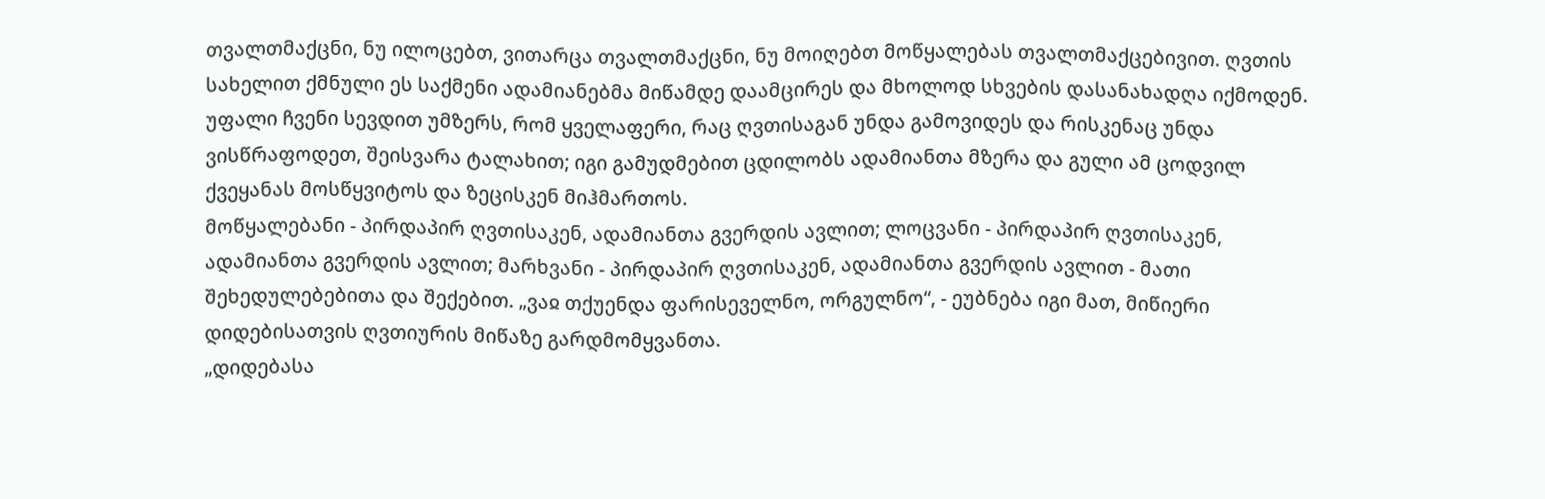თვალთმაქცნი, ნუ ილოცებთ, ვითარცა თვალთმაქცნი, ნუ მოიღებთ მოწყალებას თვალთმაქცებივით. ღვთის სახელით ქმნული ეს საქმენი ადამიანებმა მიწამდე დაამცირეს და მხოლოდ სხვების დასანახადღა იქმოდენ. უფალი ჩვენი სევდით უმზერს, რომ ყველაფერი, რაც ღვთისაგან უნდა გამოვიდეს და რისკენაც უნდა ვისწრაფოდეთ, შეისვარა ტალახით; იგი გამუდმებით ცდილობს ადამიანთა მზერა და გული ამ ცოდვილ ქვეყანას მოსწყვიტოს და ზეცისკენ მიჰმართოს.
მოწყალებანი - პირდაპირ ღვთისაკენ, ადამიანთა გვერდის ავლით; ლოცვანი - პირდაპირ ღვთისაკენ, ადამიანთა გვერდის ავლით; მარხვანი - პირდაპირ ღვთისაკენ, ადამიანთა გვერდის ავლით - მათი შეხედულებებითა და შექებით. „ვაჲ თქუენდა ფარისეველნო, ორგულნო“, - ეუბნება იგი მათ, მიწიერი დიდებისათვის ღვთიურის მიწაზე გარდმომყვანთა.
„დიდებასა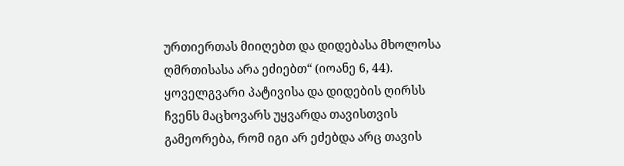ურთიერთას მიიღებთ და დიდებასა მხოლოსა ღმრთისასა არა ეძიებთ“ (იოანე 6, 44). ყოველგვარი პატივისა და დიდების ღირსს ჩვენს მაცხოვარს უყვარდა თავისთვის გამეორება, რომ იგი არ ეძებდა არც თავის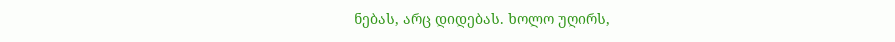ნებას, არც დიდებას. ხოლო უღირს,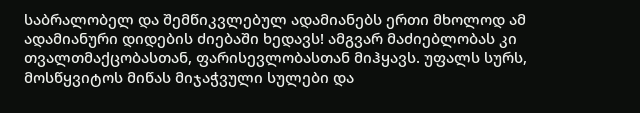საბრალობელ და შემწიკვლებულ ადამიანებს ერთი მხოლოდ ამ ადამიანური დიდების ძიებაში ხედავს! ამგვარ მაძიებლობას კი თვალთმაქცობასთან, ფარისევლობასთან მიჰყავს. უფალს სურს, მოსწყვიტოს მიწას მიჯაჭვული სულები და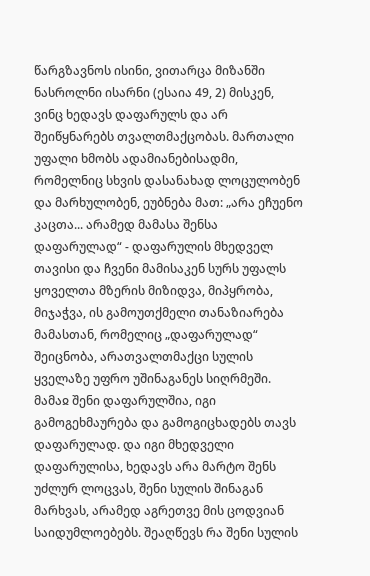წარგზავნოს ისინი, ვითარცა მიზანში ნასროლნი ისარნი (ესაია 49, 2) მისკენ, ვინც ხედავს დაფარულს და არ შეიწყნარებს თვალთმაქცობას. მართალი უფალი ხმობს ადამიანებისადმი, რომელნიც სხვის დასანახად ლოცულობენ და მარხულობენ, ეუბნება მათ: „არა ეჩუენო კაცთა... არამედ მამასა შენსა დაფარულად“ - დაფარულის მხედველ თავისი და ჩვენი მამისაკენ სურს უფალს ყოველთა მზერის მიზიდვა, მიპყრობა, მიჯაჭვა, ის გამოუთქმელი თანაზიარება მამასთან, რომელიც „დაფარულად“ შეიცნობა, არათვალთმაქცი სულის ყველაზე უფრო უშინაგანეს სიღრმეში.
მამაჲ შენი დაფარულშია, იგი გამოგეხმაურება და გამოგიცხადებს თავს დაფარულად. და იგი მხედველი დაფარულისა, ხედავს არა მარტო შენს უძლურ ლოცვას, შენი სულის შინაგან მარხვას, არამედ აგრეთვე მის ცოდვიან საიდუმლოებებს. შეაღწევს რა შენი სულის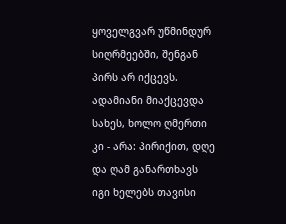ყოველგვარ უწმინდურ სიღრმეებში, შენგან პირს არ იქცევს. ადამიანი მიაქცევდა სახეს, ხოლო ღმერთი კი - არა: პირიქით, დღე და ღამ განართხავს იგი ხელებს თავისი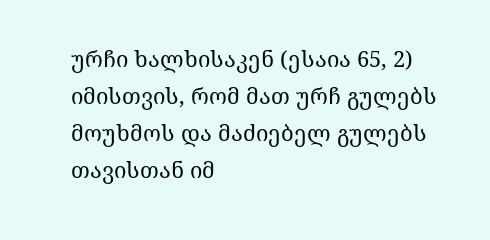ურჩი ხალხისაკენ (ესაია 65, 2) იმისთვის, რომ მათ ურჩ გულებს მოუხმოს და მაძიებელ გულებს თავისთან იმ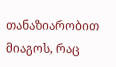თანაზიარობით მიაგოს, რაც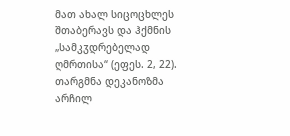მათ ახალ სიცოცხლეს შთაბერავს და ჰქმნის „სამკჳდრებელად ღმრთისა“ (ეფეს. 2, 22).
თარგმნა დეკანოზმა არჩილ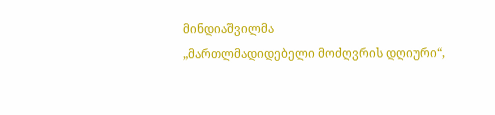მინდიაშვილმა
„მართლმადიდებელი მოძღვრის დღიური“,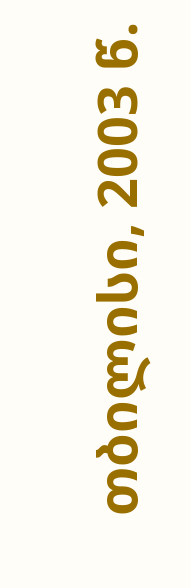თბილისი, 2003 წ.